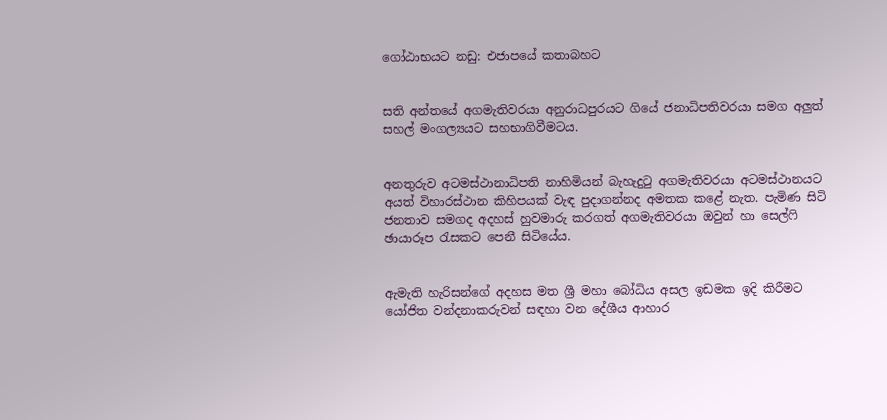ගෝඨාභයට නඩු: එජාපයේ කතාබහට


සති අන්තයේ අගමැතිවරයා අනුරාධපුරයට ගියේ ජනාධිපතිවරයා සමග අලුත් සහල් මංගල්‍යයට සහභාගිවීමටය.


අනතුරුව අටමස්ථානාධිපති නාහිමියන් බැහැදුටු අගමැතිවරයා අටමස්ථානයට අයත් විහාරස්ථාන කිහිපයක් වැඳ පුදාගන්නද අමතක කළේ නැත. පැමිණ සිටි ජනතාව සමගද අදහස් හුවමාරු කරගත් අගමැතිවරයා ඔවුන් හා සෙල්ෆි ඡායාරූප රැසකට පෙනී සිටියේය.


ඇමැති හැරිසන්ගේ අදහස මත ශ්‍රී මහා බෝධිය අසල ඉඩමක ඉදි කිරීමට යෝජිත වන්දනාකරුවන් සඳහා වන දේශීය ආහාර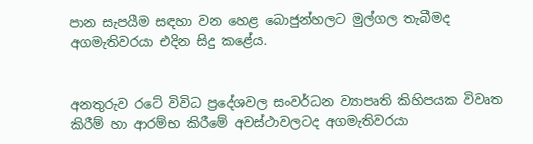පාන සැපයීම සඳහා වන හෙළ බොජුන්හලට මුල්ගල තැබීමද අගමැතිවරයා එදින සිදු කළේය.


අනතුරුව රටේ විවිධ ප්‍රදේශවල සංවර්ධන ව්‍යාපෘති කිහිපයක විවෘත කිරීම් හා ආරම්භ කිරීමේ අවස්ථාවලටද අගමැතිවරයා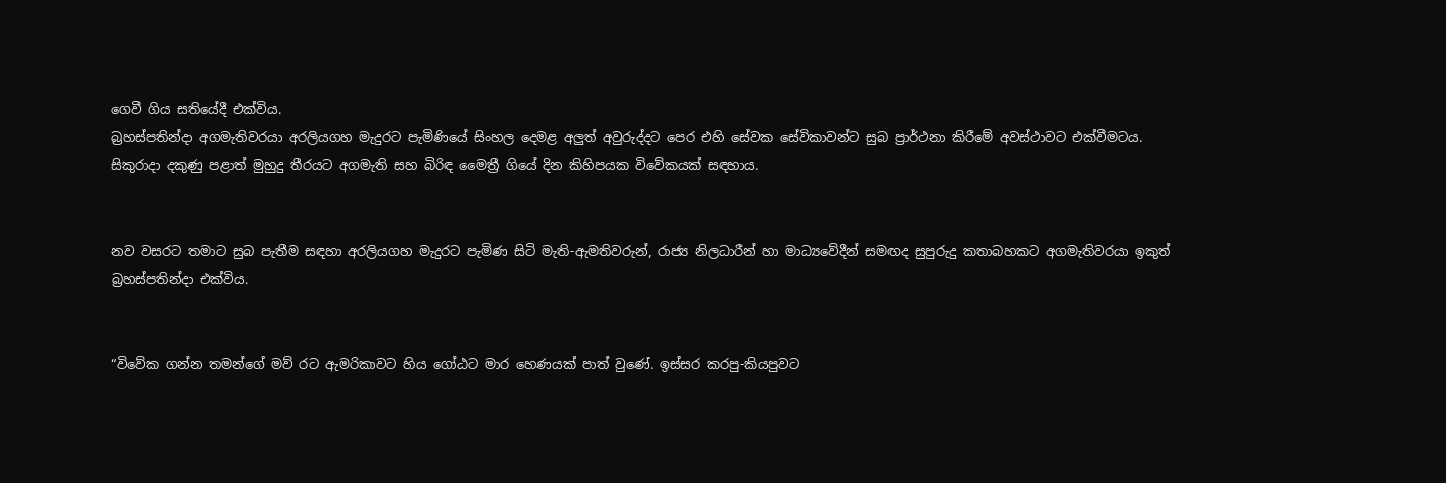ගෙවී ගිය සතියේදී එක්විය.
බ්‍රහස්පතින්දා අගමැතිවරයා අරලියගහ මැදුරට පැමිණියේ සිංහල දෙමළ අලුත් අවුරුද්දට පෙර එහි සේවක සේවිකාවන්ට සුබ ප්‍රාර්ථනා කිරීමේ අවස්ථාවට එක්වීමටය. සිකුරාදා දකුණු පළාත් මුහුදු තීරයට අගමැති සහ බිරිඳ මෛත්‍රී ගියේ දින කිහිපයක විවේකයක් සඳහාය.


නව වසරට තමාට සුබ පැතීම සඳහා අරලියගහ මැදුරට පැමිණ සිටි මැති-ඇමතිවරුන්, රාජ්‍ය නිලධාරීන් හා මාධ්‍යවේදීන් සමඟද සුපුරුදු කතාබහකට අගමැතිවරයා ඉකුත් බ්‍රහස්පතින්දා එක්විය.


“විවේක ගන්න තමන්ගේ මව් රට ඇමරිකාවට හිය ගෝඨට මාර හෙණයක් පාත් වුණේ. ඉස්සර කරපු-කියපුවට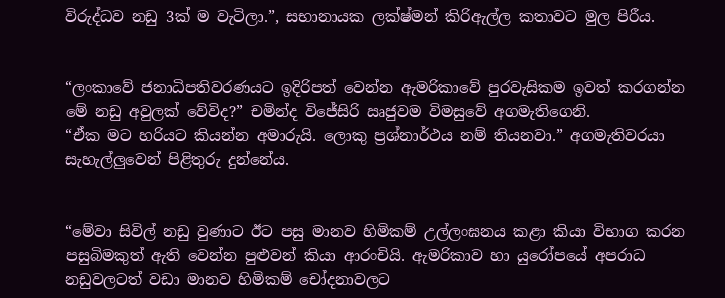විරුද්ධව නඩු 3ක් ම වැටිලා.”, සභානායක ලක්ෂ්මන් කිරිඇල්ල කතාවට මුල පිරීය.


“ලංකාවේ ජනාධිපතිවරණයට ඉදිරිපත් වෙන්න ඇමරිකාවේ පුරවැසිකම ඉවත් කරගන්න මේ නඩු අවුලක් වේවිද?” චමින්ද විජේසිරි ඍජුවම විමසුවේ අගමැතිගෙනි.
“ඒක මට හරියට කියන්න අමාරුයි. ලොකු ප්‍රශ්නාර්ථය නම් තියනවා.” අගමැතිවරයා සැහැල්ලුවෙන් පිළිතුරු දුන්නේය.


“මේවා සිවිල් නඩු වුණාට ඊට පසු මානව හිමිකම් උල්ලංඝනය කළා කියා විභාග කරන පසුබිමකුත් ඇති වෙන්න පුළුවන් කියා ආරංචියි. ඇමරිකාව හා යුරෝපයේ අපරාධ නඩුවලටත් වඩා මානව හිමිකම් චෝදනාවලට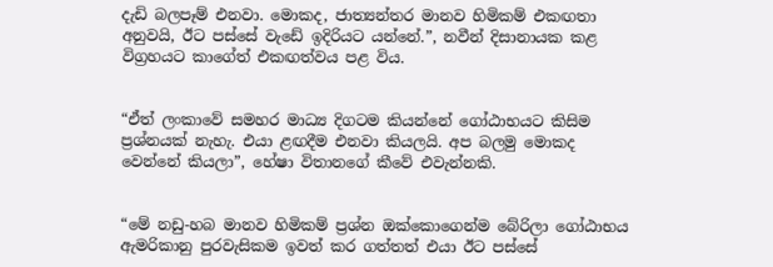දැඩි බලපෑම් එනවා. මොකද, ජාත්‍යන්තර මානව හිමිකම් එකඟතා අනුවයි, ඊට පස්සේ වැඩේ ඉදිරියට යන්නේ.”, නවීන් දිසානායක කළ විග්‍රහයට කාගේත් එකඟත්වය පළ විය.


“ඒත් ලංකාවේ සමහර මාධ්‍ය දිගටම කියන්නේ ගෝඨාභයට කිසිම ප්‍රශ්නයක් නැහැ. එයා ළඟදීම එනවා කියලයි. අප බලමු මොකද වෙන්නේ කියලා”, හේෂා විතානගේ කීවේ එවැන්නකි.


“මේ නඩු-හබ මානව හිමිකම් ප්‍රශ්න ඔක්කොගෙන්ම බේරිලා ගෝඨාභය ඇමරිකානු පුරවැසිකම ඉවත් කර ගත්තත් එයා ඊට පස්සේ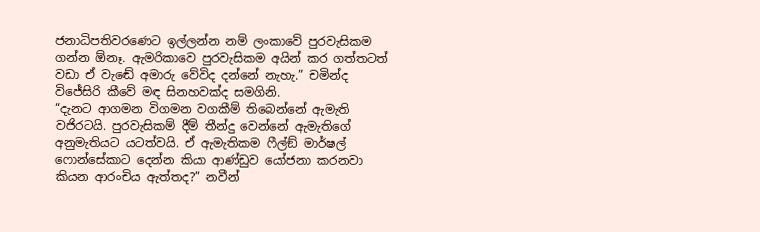ජනාධිපතිවරණෙට ඉල්ලන්න නම් ලංකාවේ පුරවැසිකම ගන්න ඕනෑ. ඇමරිකාවෙ පුරවැසිකම අයින් කර ගත්තටත් වඩා ඒ වැඬේ අමාරු වේවිද දන්නේ නැහැ.” චමින්ද විජේසිරි කීවේ මඳ සිනහවක්ද සමගිනි.
“දැනට ආගමන විගමන වගකීම් තිබෙන්නේ ඇමැති වජිරටයි. පුරවැසිකම් දීම් තීන්දු වෙන්නේ ඇමැතිගේ අනුමැතියට යටත්වයි. ඒ ඇමැතිකම ෆීල්ඞ් මාර්ෂල් ෆොන්සේකාට දෙන්න කියා ආණ්ඩුව යෝජනා කරනවා කියන ආරංචිය ඇත්තද?” නවීන්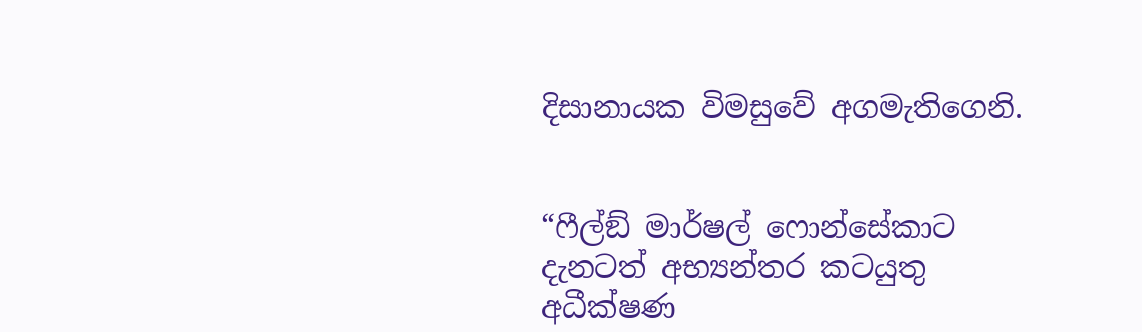දිසානායක විමසුවේ අගමැතිගෙනි.


“ෆීල්ඞ් මාර්ෂල් ෆොන්සේකාට දැනටත් අභ්‍යන්තර කටයුතු අධීක්ෂණ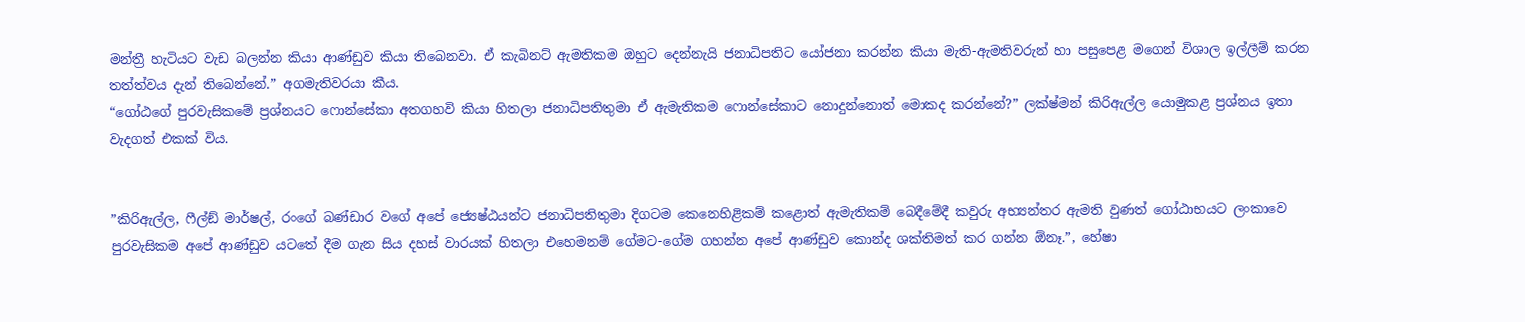මන්ත්‍රී හැටියට වැඩ බලන්න කියා ආණ්ඩුව කියා තිබෙනවා. ඒ කැබිනට් ඇමතිකම ඔහුට දෙන්නැයි ජනාධිපතිට යෝජනා කරන්න කියා මැති-ඇමතිවරුන් හා පසුපෙළ මගෙන් විශාල ඉල්ලීම් කරන තත්ත්වය දැන් තිබෙන්නේ.” අගමැතිවරයා කීය.
“ගෝඨගේ පුරවැසිකමේ ප්‍රශ්නයට ෆොන්සේකා අතගහවි කියා හිතලා ජනාධිපතිතුමා ඒ ඇමැතිකම ෆොන්සේකාට නොදුන්නොත් මොකද කරන්නේ?” ලක්ෂ්මන් කිරිඇල්ල යොමුකළ ප්‍රශ්නය ඉතා වැදගත් එකක් විය.


”කිරිඇල්ල, ෆීල්ඞ් මාර්ෂල්, රංගේ බණ්ඩාර වගේ අපේ ජ්‍යෙෂ්ඨයන්ට ජනාධිපතිතුමා දිගටම කෙනෙහිළිකම් කළොත් ඇමැතිකම් බෙදීමේදී කවුරු අභ්‍යන්තර ඇමති වුණත් ගෝඨාභයට ලංකාවෙ පුරවැසිකම අපේ ආණ්ඩුව යටතේ දීම ගැන සිය දහස් වාරයක් හිතලා එහෙමනම් ගේමට-ගේම ගහන්න අපේ ආණ්ඩුව කොන්ද ශක්තිමත් කර ගන්න ඕනෑ.”, හේෂා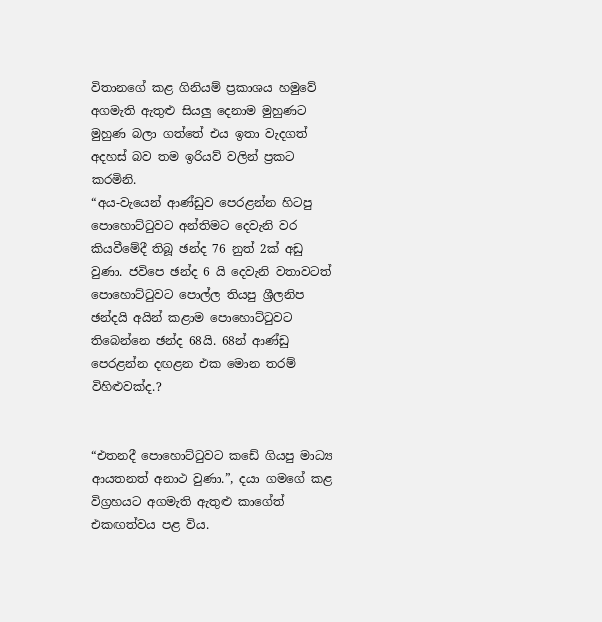විතානගේ කළ ගිනියම් ප්‍රකාශය හමුවේ අගමැති ඇතුළු සියලු දෙනාම මුහුණට මුහුණ බලා ගත්තේ එය ඉතා වැදගත් අදහස් බව තම ඉරියව් වලින් ප්‍රකට කරමිනි.
“අය-වැයෙන් ආණ්ඩුව පෙරළන්න හිටපු පොහොට්ටුවට අන්තිමට දෙවැනි වර කියවීමේදී තිබූ ඡන්ද 76 නුත් 2ක් අඩු වුණා. ජවිපෙ ඡන්ද 6 යි දෙවැනි වතාවටත් පොහොට්ටුවට පොල්ල තියපු ශ්‍රීලනිප ඡන්දයි අයින් කළාම පොහොට්ටුවට තිබෙන්නෙ ඡන්ද 68යි. 68න් ආණ්ඩු පෙරළන්න දඟළන එක මොන තරම් විහිළුවක්ද.?


“එතනදී පොහොට්ටුවට කඩේ ගියපු මාධ්‍ය ආයතනත් අනාථ වුණා.”, දයා ගමගේ කළ විග්‍රහයට අගමැති ඇතුළු කාගේත් එකඟත්වය පළ විය.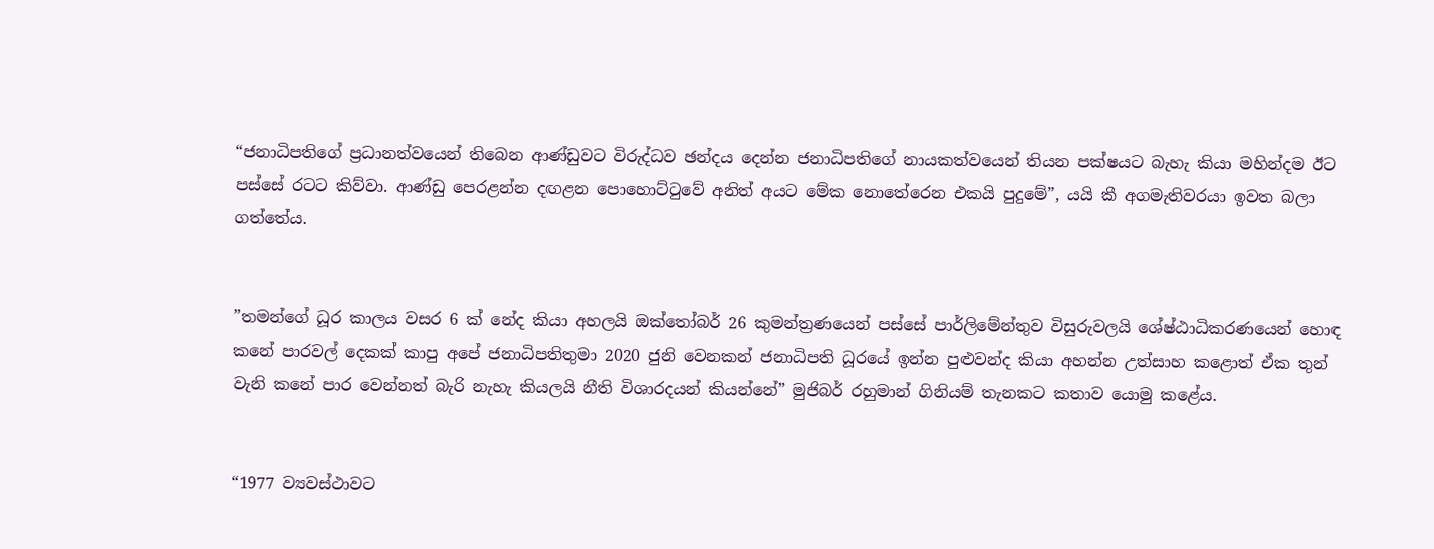“ජනාධිපතිගේ ප්‍රධානත්වයෙන් තිබෙන ආණ්ඩුවට විරුද්ධව ඡන්දය දෙන්න ජනාධිපතිගේ නායකත්වයෙන් තියන පක්ෂයට බැහැ කියා මහින්දම ඊට පස්සේ රටට කිව්වා. ආණ්ඩු පෙරළන්න දඟළන පොහොට්ටුවේ අනිත් අයට මේක නොතේරෙන එකයි පුදුමේ”, යයි කී අගමැතිවරයා ඉවත බලා ගත්තේය.


”තමන්ගේ ධූර කාලය වසර 6 ක් නේද කියා අහලයි ඔක්තෝබර් 26 කුමන්ත්‍රණයෙන් පස්සේ පාර්ලිමේන්තුව විසුරුවලයි ශේෂ්ඨාධිකරණයෙන් හොඳ කනේ පාරවල් දෙකක් කාපු අපේ ජනාධිපතිතුමා 2020 ජුනි වෙනකන් ජනාධිපති ධූරයේ ඉන්න පුළුවන්ද කියා අහන්න උත්සාහ කළොත් ඒක තුන් වැනි කනේ පාර වෙන්නත් බැරි නැහැ කියලයි නීති විශාරදයන් කියන්නේ” මුජිබර් රහුමාන් ගිනියම් තැනකට කතාව යොමු කළේය.


“1977 ව්‍යවස්ථාවට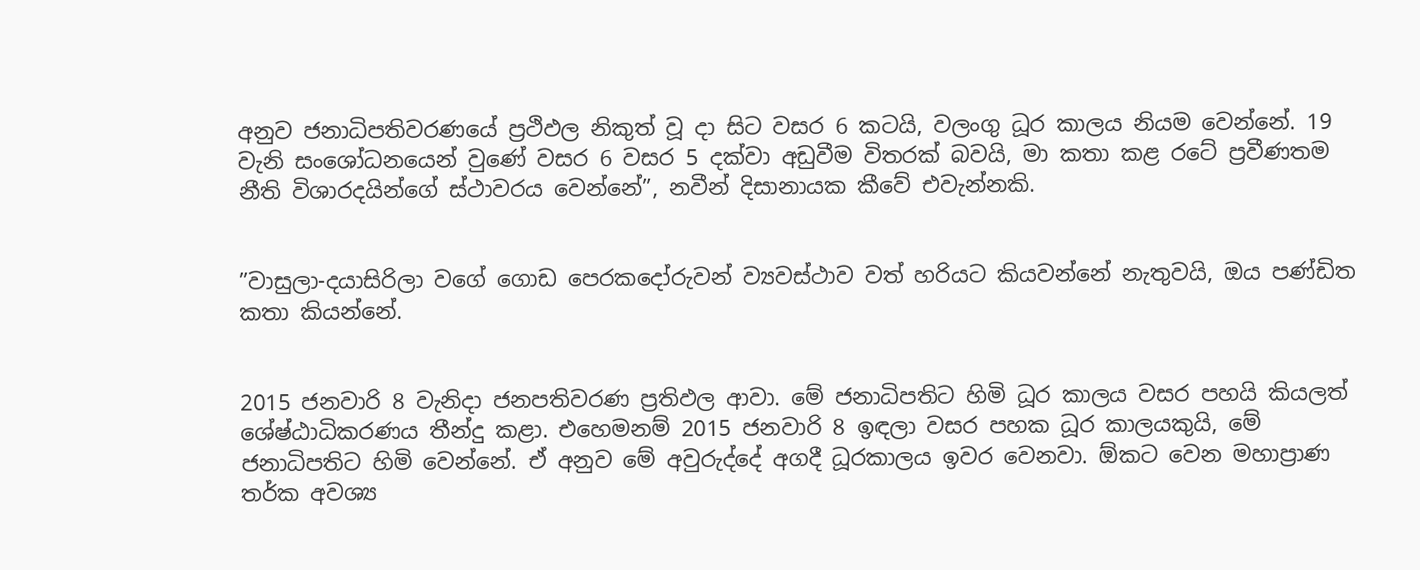අනුව ජනාධිපතිවරණයේ ප්‍රථිඵල නිකුත් වූ දා සිට වසර 6 කටයි, වලංගු ධූර කාලය නියම වෙන්නේ. 19 වැනි සංශෝධනයෙන් වුණේ වසර 6 වසර 5 දක්වා අඩුවීම විතරක් බවයි, මා කතා කළ රටේ ප්‍රවීණතම නීති විශාරදයින්ගේ ස්ථාවරය වෙන්නේ”, නවීන් දිසානායක කීවේ එවැන්නකි.


”වාසුලා-දයාසිරිලා වගේ ගොඩ පෙරකදෝරුවන් ව්‍යවස්ථාව වත් හරියට කියවන්නේ නැතුවයි, ඔය පණ්ඩිත කතා කියන්නේ.


2015 ජනවාරි 8 වැනිදා ජනපතිවරණ ප්‍රතිඵල ආවා. මේ ජනාධිපතිට හිමි ධූර කාලය වසර පහයි කියලත් ශේෂ්ඨාධිකරණය තීන්දු කළා. එහෙමනම් 2015 ජනවාරි 8 ඉඳලා වසර පහක ධූර කාලයකුයි, මේ ජනාධිපතිට හිමි වෙන්නේ. ඒ අනුව මේ අවුරුද්දේ අගදී ධූරකාලය ඉවර වෙනවා. ඕකට වෙන මහාප්‍රාණ තර්ක අවශ්‍ය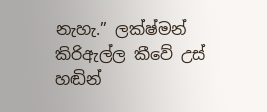නැහැ.” ලක්ෂ්මන් කිරිඇල්ල කීවේ උස් හඬින්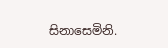සිනාසෙමිනි.